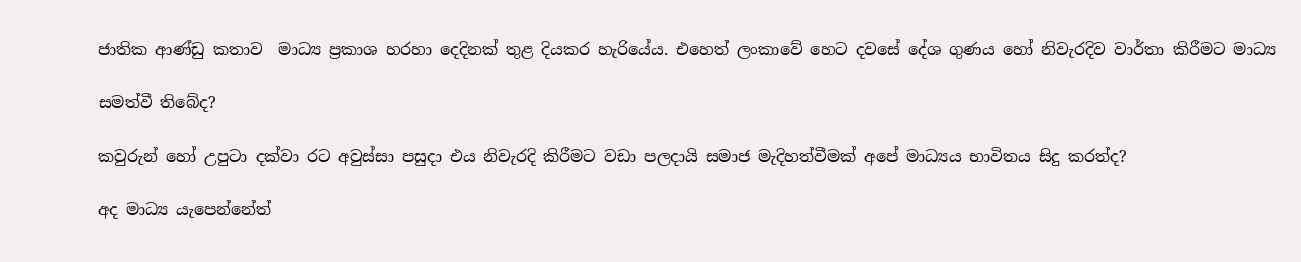ජාතික ආණ්ඩු කතාව  මාධ්‍ය ප්‍රකාශ හරහා දෙදිනක් තුළ දියකර හැරියේය. එහෙත් ලංකාවේ හෙට දවසේ දේශ ගුණය හෝ නිවැරදිව වාර්තා කිරීමට මාධ්‍ය

සමත්වී තිබේද?

කවුරුන් හෝ උපුටා දක්වා රට අවුස්සා පසුදා එය නිවැරදි කිරීමට වඩා පලදායි සමාජ මැදිහත්වීමක් අපේ මාධ්‍යය භාවිතය සිදු කරත්ද?

අද මාධ්‍ය යැපෙන්නේත්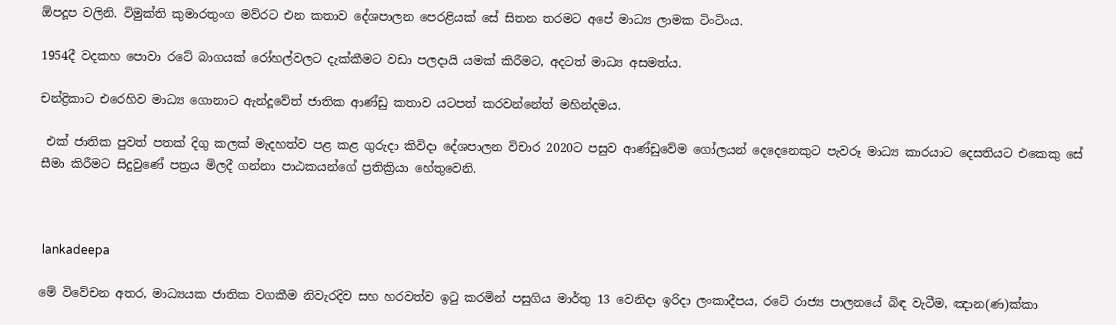ඕපදූප වලිනි. විමුක්ති කුමාරතුංග මව්රට එන කතාව දේශපාලන පෙරළියක් සේ සිතන තරමට අපේ මාධ්‍ය ලාමක ටිංටිංය.

1954දී වදකහ පොවා රටේ බාගයක් රෝහල්වලට දැක්කීමට වඩා පලදායි යමක් කිරීමට, අදටත් මාධ්‍ය අසමත්ය.

චන්ද්‍රිකාට එරෙහිව මාධ්‍ය ගොනාට ඇන්දූවේත් ජාතික ආණ්ඩු කතාව යටපත් කරවන්නේත් මහින්දමය.

 එක් ජාතික පුවත් පතක් දිගු කලක් මැදහත්ව පළ කළ ගුරුදා කිවිදා දේශපාලන විචාර 2020ට පසුව ආණ්ඩුවේම ගෝලයන් දෙදෙනෙකුට පැවරූ මාධ්‍ය කාරයාට දෙසතියට එකෙකු සේ සීමා කිරීමට සිදුවුණේ පත්‍රය මිලදී ගන්නා පාඨකයන්ගේ ප්‍රතික්‍රියා හේතුවෙනි.



 lankadeepa

මේ විවේචන අතර, මාධ්‍යයක ජාතික වගකීම නිවැරදිව සහ හරවත්ව ඉටු කරමින් පසුගිය මාර්තු 13 වෙනිදා ඉරිදා ලංකාදීපය, රටේ රාජ්‍ය පාලනයේ බිඳ වැටීම, ඤාන(ණ)ක්කා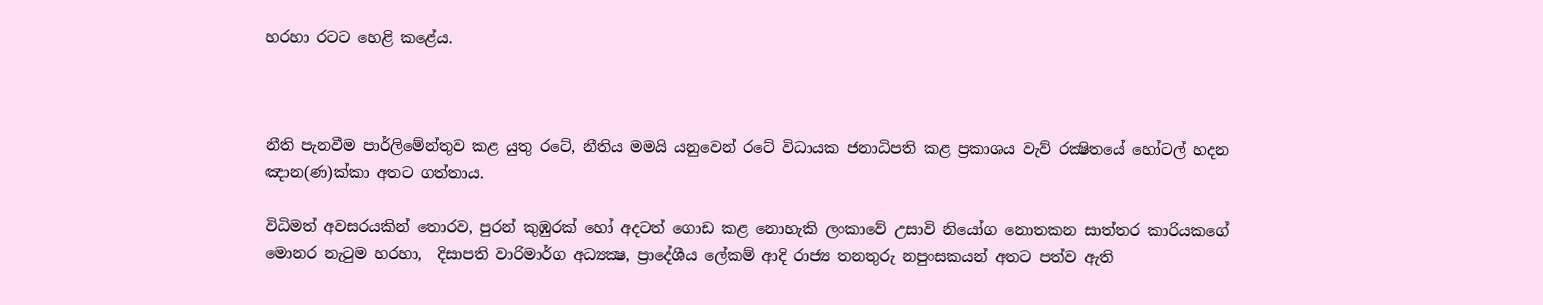හරහා රටට හෙළි කළේය.



නීති පැනවීම පාර්ලිමේන්තුව කළ යුතු රටේ, නීතිය මමයි යනුවෙන් රටේ විධායක ජනාධිපති කළ ප්‍රකාශය වැව් රක්‍ෂිතයේ හෝටල් හදන  ඤාන(ණ)ක්කා අතට ගත්තාය.

විධිමත් අවසරයකින් තොරව, පුරන් කුඹුරක් හෝ අදටත් ගොඩ කළ නොහැකි ලංකාවේ උසාවි නියෝග නොතකන සාත්තර කාරියකගේ මොනර නැටුම හරහා,  දිසාපති වාරිමාර්ග අධ්‍යක්‍ෂ, ප්‍රාදේශීය ලේකම් ආදි රාජ්‍ය තනතුරු නපුංසකයන් අතට පත්ව ඇති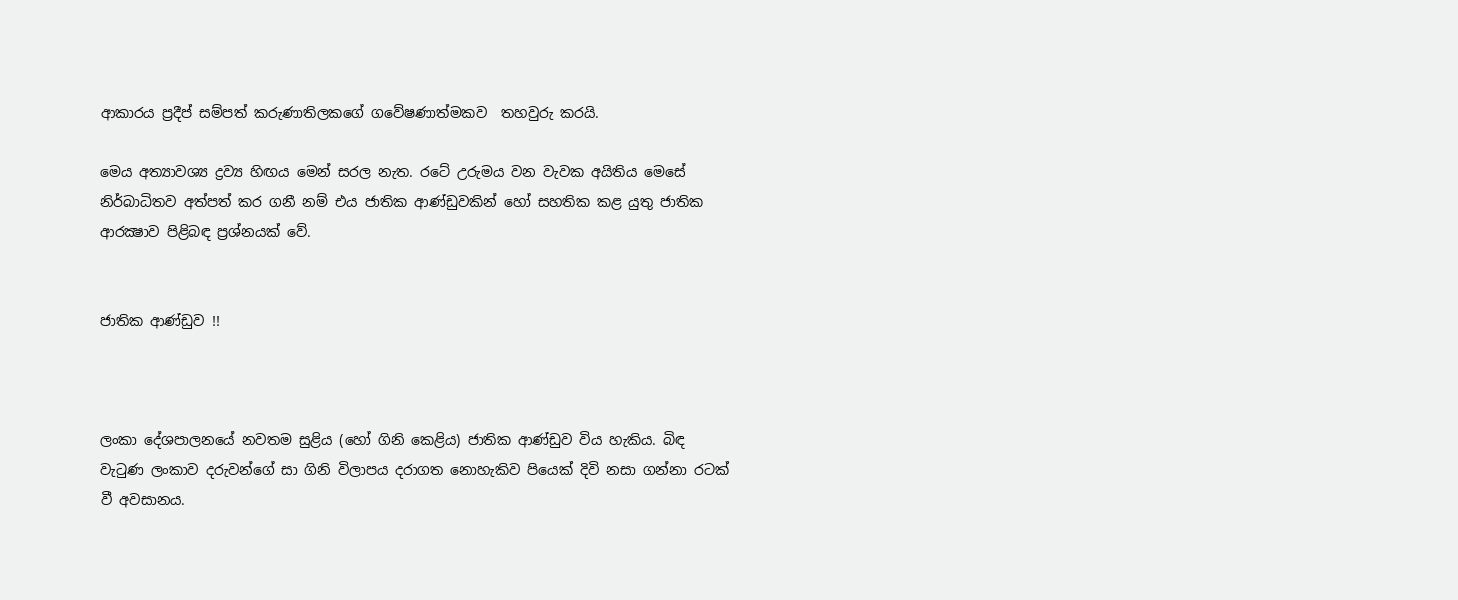ආකාරය ප්‍රදීප් සම්පත් කරුණාතිලකගේ ගවේෂණාත්මකව  තහවුරු කරයි.

මෙය අත්‍යාවශ්‍ය ද්‍රව්‍ය හිඟය මෙන් සරල නැත. රටේ උරුමය වන වැවක අයිතිය මෙසේ නිර්බාධිතව අත්පත් කර ගනී නම් එය ජාතික ආණ්ඩුවකින් හෝ සහතික කළ යුතු ජාතික ආරක්‍ෂාව පිළිබඳ ප්‍රශ්නයක් වේ.


ජාතික ආණ්ඩුව !!



ලංකා දේශපාලනයේ නවතම සුළිය (හෝ ගිනි කෙළිය) ජාතික ආණ්ඩුව විය හැකිය. බිඳ වැටුණ ලංකාව දරුවන්ගේ සා ගිනි විලාපය දරාගත නොහැකිව පියෙක් දිවි නසා ගන්නා රටක් වී අවසානය.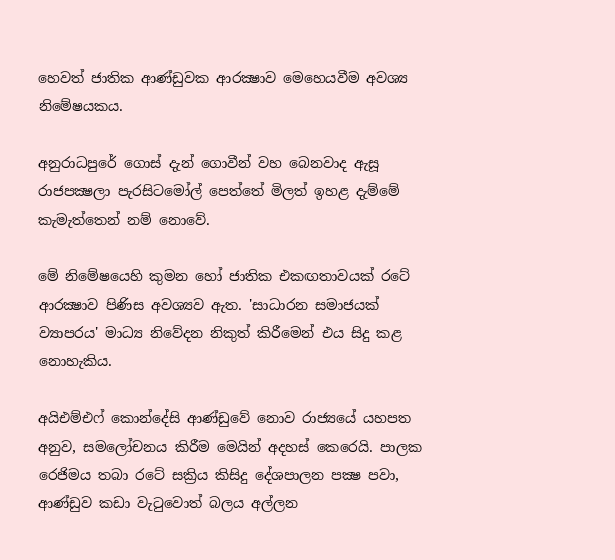හෙවත් ජාතික ආණ්ඩුවක ආරක්‍ෂාව මෙහෙයවීම අවශ්‍ය නිමේෂයකය.

අනුරාධපුරේ ගොස් දැන් ගොවීන් වහ බෙනවාද ඇසූ රාජපක්‍ෂලා පැරසිටමෝල් පෙත්තේ මිලත් ඉහළ දැම්මේ කැමැත්තෙන් නම් නොවේ.

මේ නිමේෂයෙහි කුමන හෝ ජාතික එකඟතාවයක් රටේ ආරක්‍ෂාව පිණිස අවශ්‍යව ඇත. 'සාධාරන සමාජයක් ව්‍යාපරය' මාධ්‍ය නිවේදන නිකුත් කිරීමෙන් එය සිදු කළ නොහැකිය.

අයිඑම්එෆ් කොන්දේසි ආණ්ඩුවේ නොව රාජ්‍යයේ යහපත අනුව, සමලෝචනය කිරීම මෙයින් අදහස් කෙරෙයි. පාලක රෙජිමය තබා රටේ සක්‍රිය කිසිදු දේශපාලන පක්‍ෂ පවා, ආණ්ඩුව කඩා වැටුවොත් බලය අල්ලන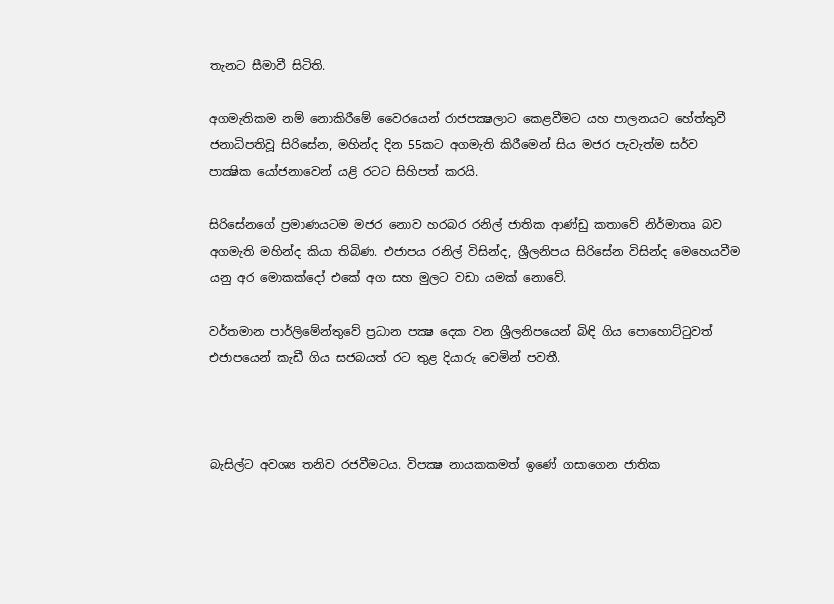තැනට සීමාවී සිටිති.

අගමැතිකම නම් නොකිරීමේ වෛරයෙන් රාජපක්‍ෂලාට කෙළවීමට යහ පාලනයට හේත්තුවී  ජනාධිපතිවූ සිරිසේන, මහින්ද දින 55කට අගමැති කිරීමෙන් සිය මජර පැවැත්ම සර්ව පාක්‍ෂික යෝජනාවෙන් යළි රටට සිහිපත් කරයි.

සිරිසේනගේ ප්‍රමාණයටම මජර නොව හරබර රනිල් ජාතික ආණ්ඩු කතාවේ නිර්මාතෘ බව අගමැති මහින්ද කියා තිබිණ. එජාපය රනිල් විසින්ද, ශ්‍රීලනිපය සිරිසේන විසින්ද මෙහෙයවීම යනු අර මොකක්දෝ එකේ අග සහ මුලට වඩා යමක් නොවේ.

වර්තමාන පාර්ලිමේන්තුවේ ප්‍රධාන පක්‍ෂ දෙක වන ශ්‍රීලනිපයෙන් බිඳි ගිය පොහොට්ටුවත් එජාපයෙන් කැඩී ගිය සජබයත් රට තුළ දියාරු වෙමින් පවතී.



බැසිල්ට අවශ්‍ය තනිව රජවීමටය. විපක්‍ෂ නායකකමත් ඉණේ ගසාගෙන ජාතික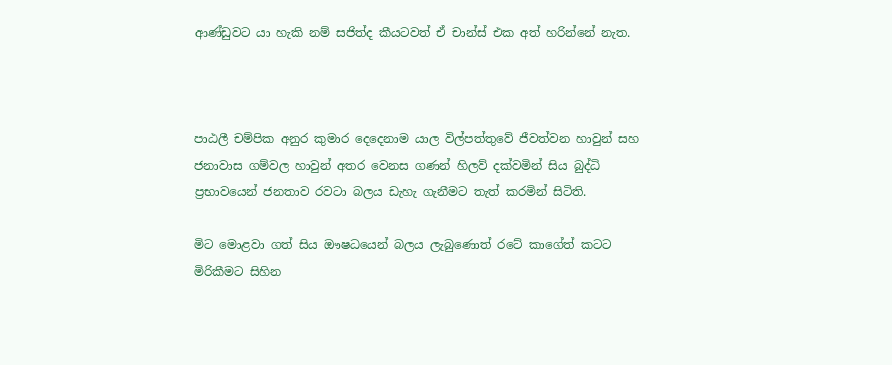ආණ්ඩුවට යා හැකි නම් සජිත්ද කීයටවත් ඒ චාන්ස් එක අත් හරින්නේ නැත.



පාඨලී චම්පික අනුර කුමාර දෙදෙනාම යාල විල්පත්තුවේ ජීවත්වන හාවුන් සහ ජනාවාස ගම්වල හාවුන් අතර වෙනස ගණන් හිලව් දක්වමින් සිය බුද්ධි ප්‍රභාවයෙන් ජනතාව රවටා බලය ඩැහැ ගැනීමට තැත් කරමින් සිටිති.

මිට මොළවා ගත් සිය ඖෂධයෙන් බලය ලැබුණොත් රටේ කාගේත් කටට මිරිකීමට සිහින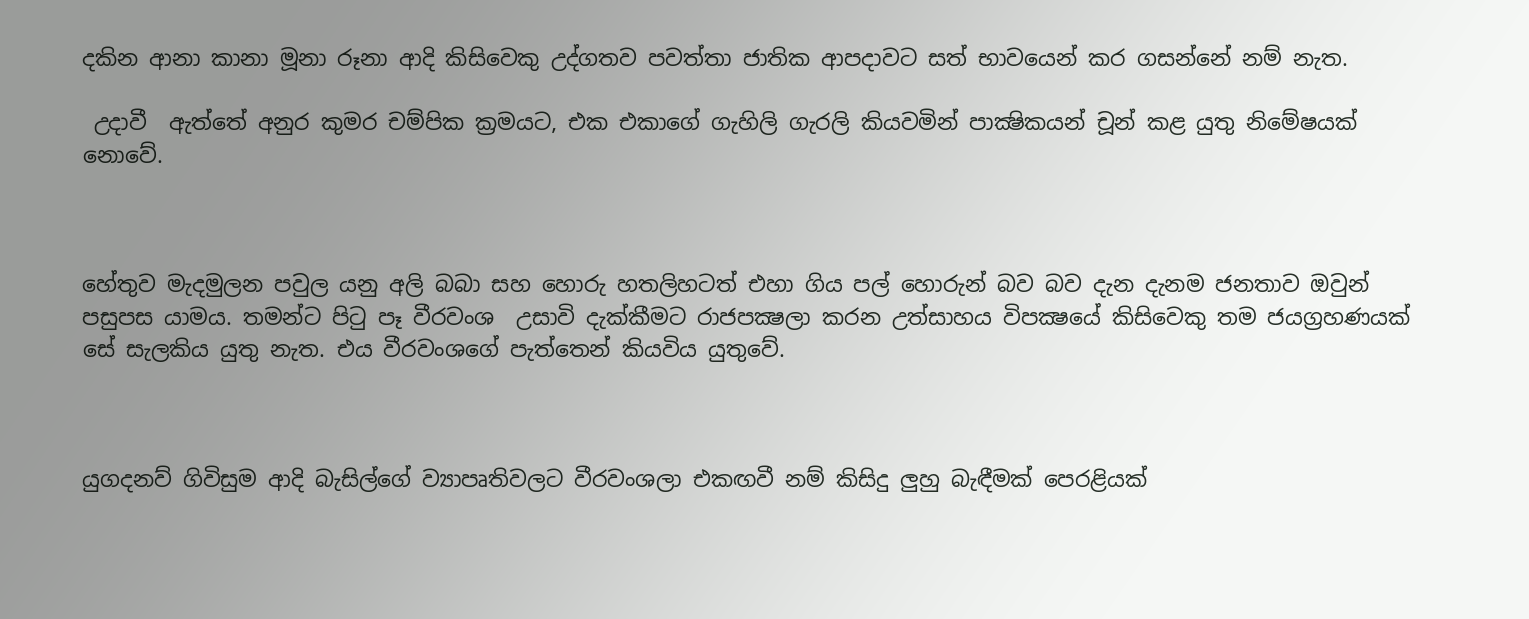දකින ආනා කානා මූනා රූනා ආදි කිසිවෙකු උද්ගතව පවත්තා ජාතික ආපදාවට සත් භාවයෙන් කර ගසන්නේ නම් නැත.

 උදාවී  ඇත්තේ අනුර කුමර චම්පික ක්‍රමයට, එක එකාගේ ගැහිලි ගැරලි කියවමින් පාක්‍ෂිකයන් චූන් කළ යුතු නිමේෂයක් නොවේ.



හේතුව මැදමුලන පවුල යනු අලි බබා සහ හොරු හතලිහටත් එහා ගිය පල් හොරුන් බව බව දැන දැනම ජනතාව ඔවුන් පසුපස යාමය. තමන්ට පිටු පෑ වීරවංශ  උසාවි දැක්කීමට රාජපක්‍ෂලා කරන උත්සාහය විපක්‍ෂයේ කිසිවෙකු තම ජයග්‍රහණයක් සේ සැලකිය යුතු නැත. එය වීරවංශගේ පැත්තෙන් කියවිය යුතුවේ.



යුගදනව් ගිවිසුම ආදි බැසිල්ගේ ව්‍යාපෘතිවලට වීරවංශලා එකඟවී නම් කිසිදු ලුහු බැඳීමක් පෙරළියක්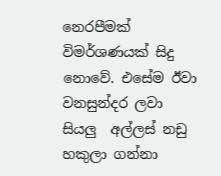නෙරපීමක් විමර්ශණයක් සිදු නොවේ. එසේම ඊවා වනසුන්දර ලවා සියලු  අල්ලස් නඩු හකුලා ගන්නා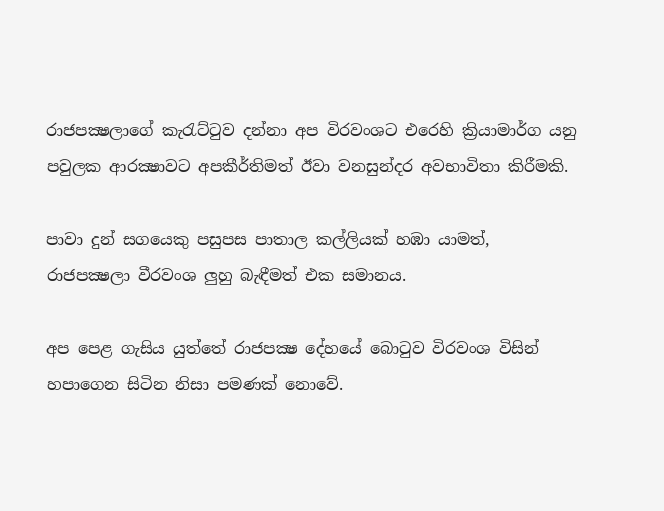රාජපක්‍ෂලාගේ කැරැට්ටුව දන්නා අප විරවංශට එරෙහි ක්‍රියාමාර්ග යනු පවුලක ආරක්‍ෂාවට අපකීර්තිමත් ඊවා වනසුන්දර අවභාවිතා කිරීමකි.

පාවා දුන් සගයෙකු පසුපස පාතාල කල්ලියක් හඹා යාමත්, රාජපක්‍ෂලා වීරවංශ ලුහු බැඳීමත් එක සමානය.

අප පෙළ ගැසිය යුත්තේ රාජපක්‍ෂ දේහයේ බොටුව විරවංශ විසින් හපාගෙන සිටින නිසා පමණක් නොවේ.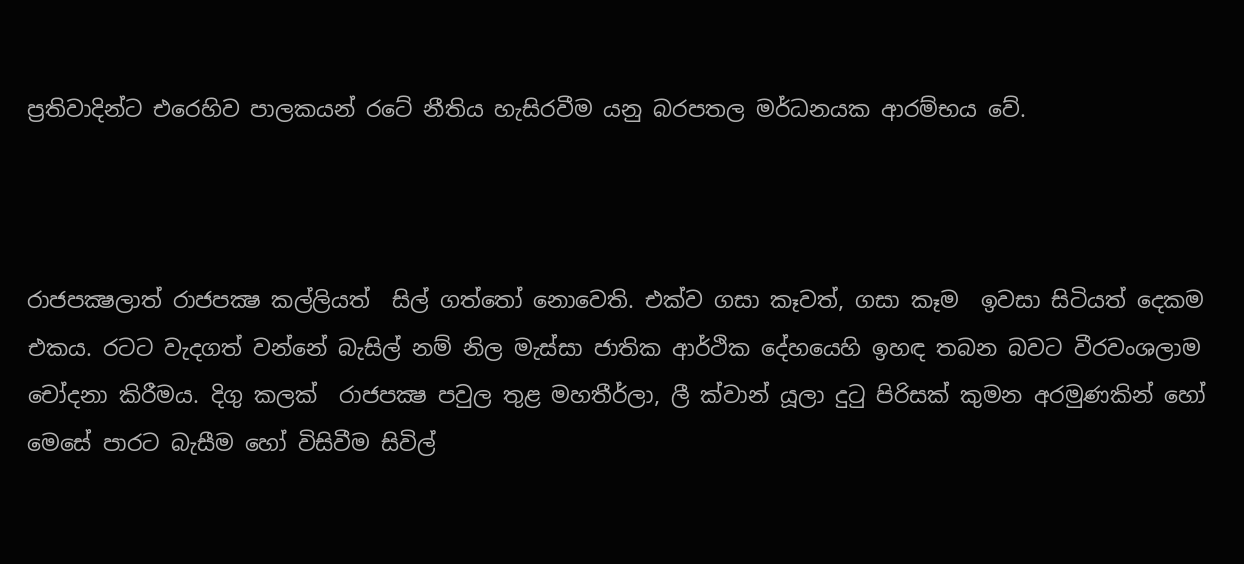ප්‍රතිවාදින්ට එරෙහිව පාලකයන් රටේ නීතිය හැසිරවීම යනු බරපතල මර්ධනයක ආරම්භය වේ.



රාජපක්‍ෂලාත් රාජපක්‍ෂ කල්ලියත්  සිල් ගත්තෝ නොවෙති. එක්ව ගසා කෑවත්, ගසා කෑම  ඉවසා සිටියත් දෙකම එකය. රටට වැදගත් වන්නේ බැසිල් නම් නිල මැස්සා ජාතික ආර්ථික දේහයෙහි ඉහඳ තබන බවට වීරවංශලාම චෝදනා කිරීමය. දිගු කලක්  රාජපක්‍ෂ පවුල තුළ මහතීර්ලා, ලී ක්වාන් යූලා දුටු පිරිසක් කුමන අරමුණකින් හෝ  මෙසේ පාරට බැසීම හෝ විසිවීම සිවිල්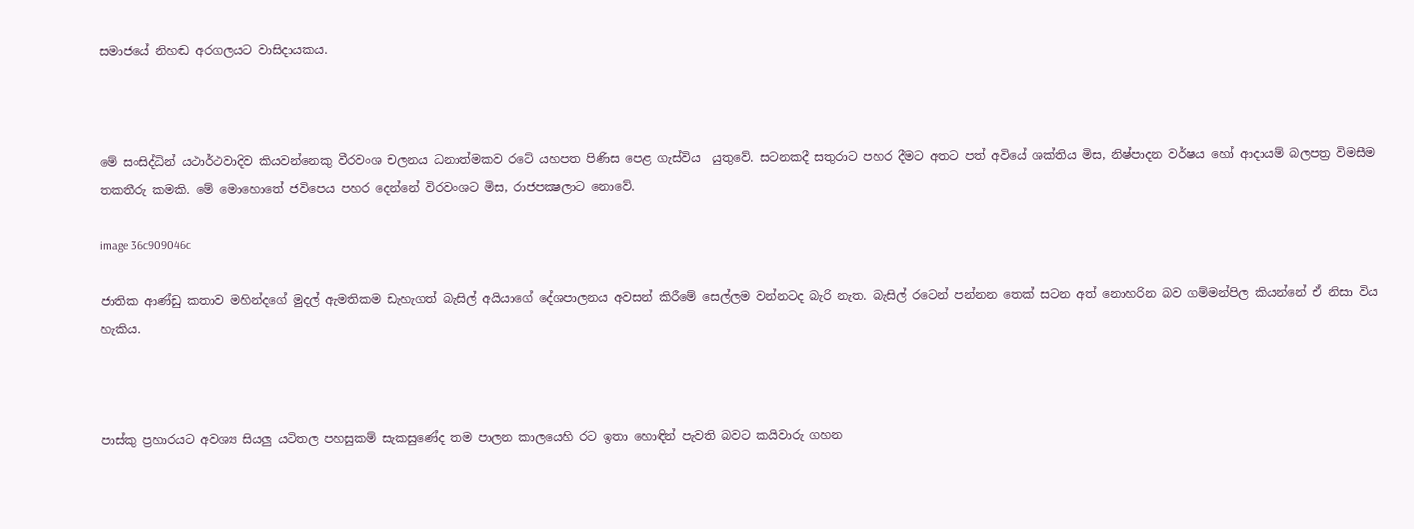සමාජයේ නිහඬ අරගලයට වාසිදායකය.



මේ සංසිද්ධින් යථාර්ථවාදිව කියවන්නෙකු වීරවංශ චලනය ධනාත්මකව රටේ යහපත පිණිස පෙළ ගැස්විය  යුතුවේ. සටනකදී සතුරාට පහර දීමට අතට පත් අවියේ ශක්තිය මිස, නිෂ්පාදන වර්ෂය හෝ ආදායම් බලපත්‍ර විමසීම තකතීරු කමකි. මේ මොහොතේ ජවිපෙය පහර දෙන්නේ විරවංශට මිස, රාජපක්‍ෂලාට නොවේ.

image 36c909046c

ජාතික ආණ්ඩු කතාව මහින්දගේ මුදල් ඇමතිකම ඩැහැගත් බැසිල් අයියාගේ දේශපාලනය අවසන් කිරීමේ සෙල්ලම වන්නටද බැරි නැත. බැසිල් රටෙන් පන්නන තෙක් සටන අත් නොහරින බව ගම්මන්පිල කියන්නේ ඒ නිසා විය හැකිය.



පාස්කු ප්‍රහාරයට අවශ්‍ය සියලු යටිතල පහසුකම් සැකසුණේද තම පාලන කාලයෙහි රට ඉතා හොඳින් පැවති බවට කයිවාරු ගහන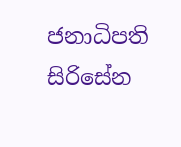ජනාධිපති සිරිසේන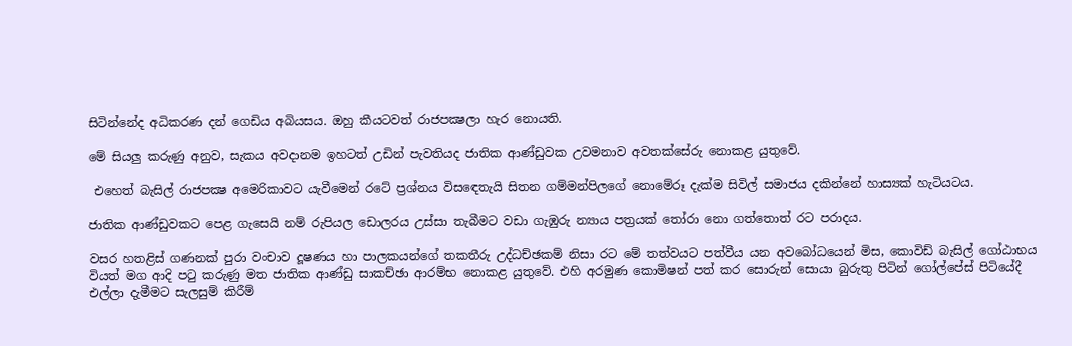සිටින්නේද අධිකරණ දන් ගෙඩිය අබියසය. ඔහු කීයටවත් රාජපක්‍ෂලා හැර නොයති.

මේ සියලු කරුණු අනුව, සැකය අවදානම ඉහටත් උඩින් පැවතියද ජාතික ආණ්ඩුවක උවමනාව අවතක්සේරු නොකළ යුතුවේ.

 එහෙත් බැසිල් රාජපක්‍ෂ අමෙරිකාවට යැවීමෙන් රටේ ප්‍රශ්නය විසඳෙතැයි සිතන ගම්මන්පිලගේ නොමේරූ දැක්ම සිවිල් සමාජය දකින්නේ හාස්‍යක් හැටියටය.

ජාතික ආණ්ඩුවකට පෙළ ගැසෙයි නම් රුපියල ඩොලරය උස්සා තැබීමට වඩා ගැඹුරු න්‍යාය පත්‍රයක් තෝරා නො ගත්තොත් රට පරාදය.

වසර හතළිස් ගණනක් පුරා වංචාව දූෂණය හා පාලකයන්ගේ තකතීරු උද්ධච්ඡකම් නිසා රට මේ තත්වයට පත්වීය යන අවබෝධයෙන් මිස, කොවිඩ් බැසිල් ගෝඨාභය වියත් මග ආදි පටු කරුණු මත ජාතික ආණ්ඩු සාකච්ඡා ආරම්භ නොකළ යුතුවේ. එහි අරමුණ කොමිෂන් පත් කර සොරුන් සොයා බුරුතු පිටින් ගෝල්පේස් පිටියේදී  එල්ලා දැමීමට සැලසුම් කිරීම්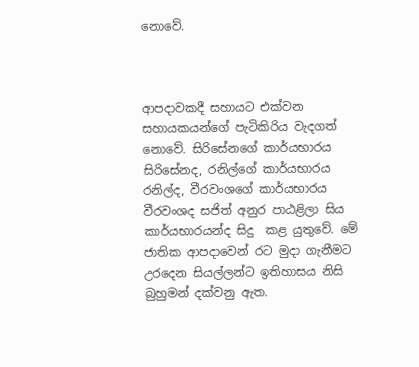නොවේ.



ආපදාවකදී සහායට එක්වන සහායකයන්ගේ පැටිකිරිය වැදගත් නොවේ. සිරිසේනගේ කාර්යභාරය සිරිසේනද, රනිල්ගේ කාර්යභාරය රනිල්ද, වීරවංශගේ කාර්යභාරය වීරවංශද සජිත් අනුර පාඨළිලා සිය කාර්යභාරයන්ද සිදු  කළ යුතුවේ. මේ ජාතික ආපදාවෙන් රට මුදා ගැනීමට උරදෙන සියල්ලන්ට ඉතිහාසය නිසි බුහුමන් දක්වනු ඇත.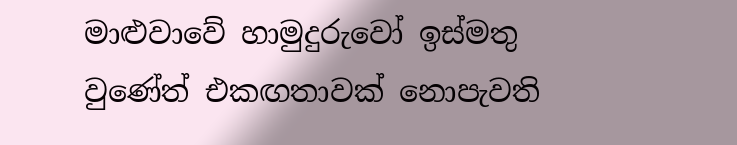මාළුවාවේ හාමුදුරුවෝ ඉස්මතු වුණේත් එකඟතාවක් නොපැවති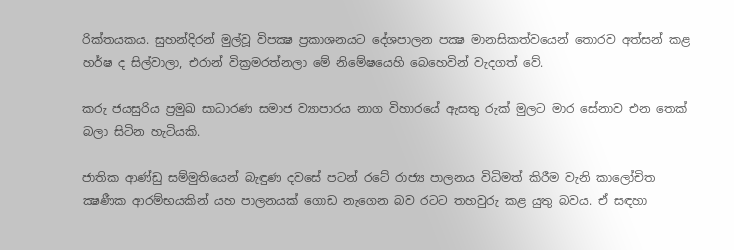රික්තයකය. සුහන්දිරන් මුල්වූ විපක්‍ෂ ප්‍රකාශනයට දේශපාලන පක්‍ෂ මානසිකත්වයෙන් තොරව අත්සන් කළ හර්ෂ ද සිල්වාලා, එරාන් වික්‍රමරත්නලා මේ නිමේෂයෙහි බෙහෙවින් වැදගත් වේ.

කරු ජයසුරිය ප්‍රමුඛ සාධාරණ සමාජ ව්‍යාපාරය නාග විහාරයේ ඇසතු රුක් මුලට මාර සේනාව එන තෙක් බලා සිටින හැටියකි.

ජාතික ආණ්ඩු සම්මුතියෙන් බැඳුණ දවසේ පටන් රටේ රාජ්‍ය පාලනය විධිමත් කිරීම වැනි කාලෝචිත ක්‍ෂණීක ආරම්භයකින් යහ පාලනයක් ගොඩ නැගෙන බව රටට තහවුරු කළ යුතු බවය. ඒ සඳහා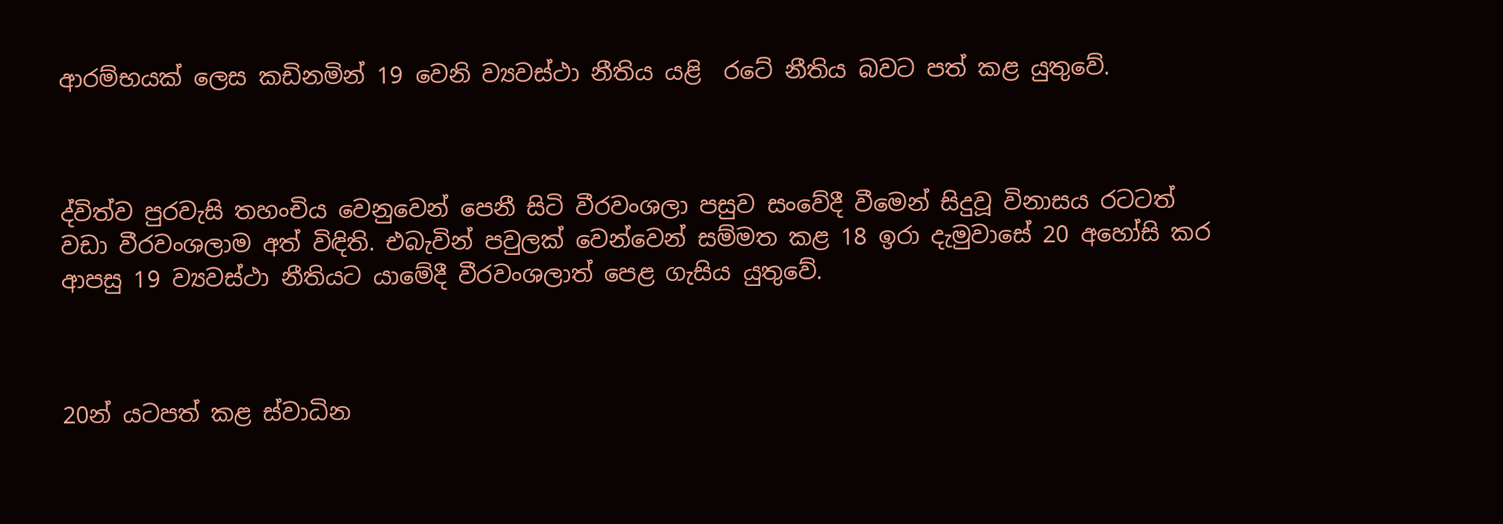ආරම්භයක් ලෙස කඩිනමින් 19 වෙනි ව්‍යවස්ථා නීතිය යළි  රටේ නීතිය බවට පත් කළ යුතුවේ.



ද්විත්ව පුරවැසි තහංචිය වෙනුවෙන් පෙනී සිටි වීරවංශලා පසුව සංවේදී වීමෙන් සිදුවූ විනාසය රටටත් වඩා වීරවංශලාම අත් විඳිති. එබැවින් පවුලක් වෙන්වෙන් සම්මත කළ 18 ඉරා දැමුවාසේ 20 අහෝසි කර ආපසු 19 ව්‍යවස්ථා නීතියට යාමේදී වීරවංශලාත් පෙළ ගැසිය යුතුවේ.



20න් යටපත් කළ ස්වාධින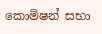කොමිෂන් සභා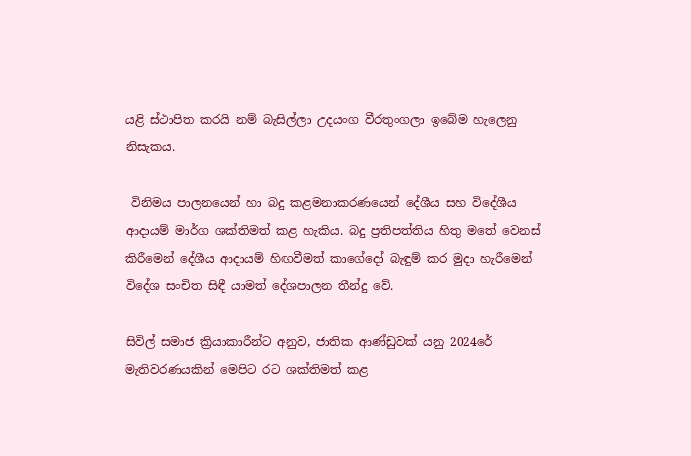යළි ස්ථාපිත කරයි නම් බැසිල්ලා උදයංග වීරතුංගලා ඉබේම හැලෙනු නිසැකය.

 විනිමය පාලනයෙන් හා බදු කළමනාකරණයෙන් දේශීය සහ විදේශීය ආදායම් මාර්ග ශක්තිමත් කළ හැකිය. බදු ප්‍රතිපත්තිය හිතු මතේ වෙනස් කිරීමෙන් දේශීය ආදායම් හිඟවීමත් කාගේදෝ බැඳුම් කර මුදා හැරීමෙන්  විදේශ සංචිත සිඳී යාමත් දේශපාලන තීන්දු වේ.

සිවිල් සමාජ ක්‍රියාකාරීන්ට අනුව, ජාතික ආණ්ඩුවක් යනු 2024රේ මැතිවරණයකින් මෙපිට රට ශක්තිමත් කළ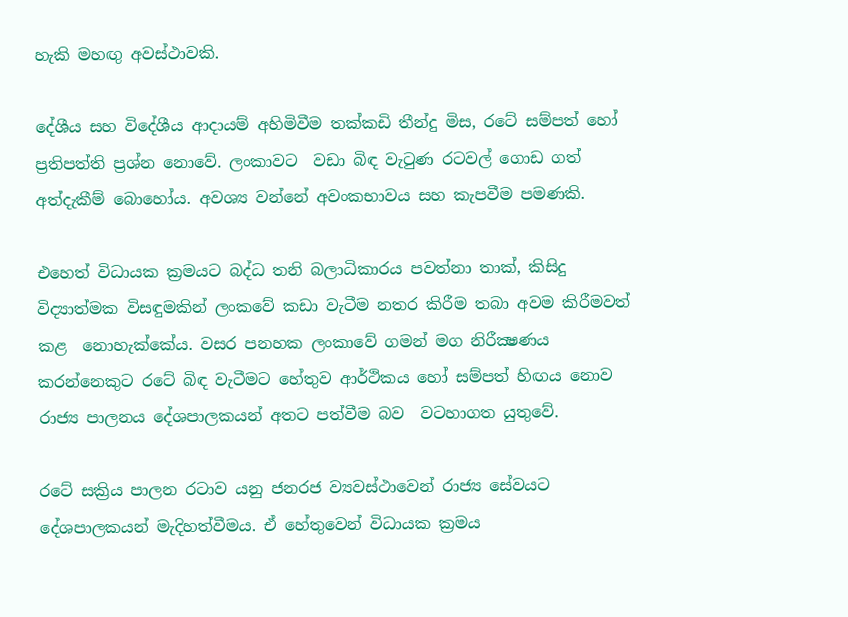හැකි මහඟු අවස්ථාවකි.

දේශීය සහ විදේශීය ආදායම් අහිමිවීම තක්කඩි තීන්දු මිස, රටේ සම්පත් හෝ ප්‍රතිපත්ති ප්‍රශ්න නොවේ. ලංකාවට  වඩා බිඳ වැටුණ රටවල් ගොඩ ගත් අත්දැකීම් බොහෝය. අවශ්‍ය වන්නේ අවංකභාවය සහ කැපවීම පමණකි.

එහෙත් විධායක ක්‍රමයට බද්ධ තනි බලාධිකාරය පවත්නා තාක්, කිසිදු විද්‍යාත්මක විසඳුමකින් ලංකවේ කඩා වැටීම නතර කිරීම තබා අවම කිරීමවත්  කළ  නොහැක්කේය. වසර පනහක ලංකාවේ ගමන් මග නිරීක්‍ෂණය කරන්නෙකුට රටේ බිඳ වැටීමට හේතුව ආර්ථිකය හෝ සම්පත් හිඟය නොව රාජ්‍ය පාලනය දේශපාලකයන් අතට පත්වීම බව  වටහාගත යුතුවේ.

රටේ සක්‍රිය පාලන රටාව යනු ජනරජ ව්‍යවස්ථාවෙන් රාජ්‍ය සේවයට දේශපාලකයන් මැදිහත්වීමය. ඒ හේතුවෙන් විධායක ක්‍රමය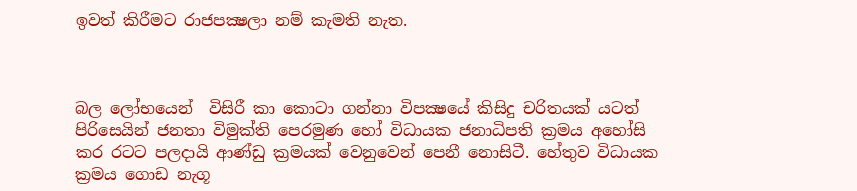ඉවත් කිරීමට රාජපක්‍ෂලා නම් කැමති නැත.



බල ලෝභයෙන්  විසිරී කා කොටා ගන්නා විපක්‍ෂයේ කිසිදු චරිතයක් යටත් පිරිසෙයින් ජනතා විමුක්ති පෙරමුණ හෝ විධායක ජනාධිපති ක්‍රමය අහෝසි කර රටට පලදායි ආණ්ඩු ක්‍රමයක් වෙනුවෙන් පෙනී නොසිටී. හේතුව විධායක ක්‍රමය ගොඩ නැගූ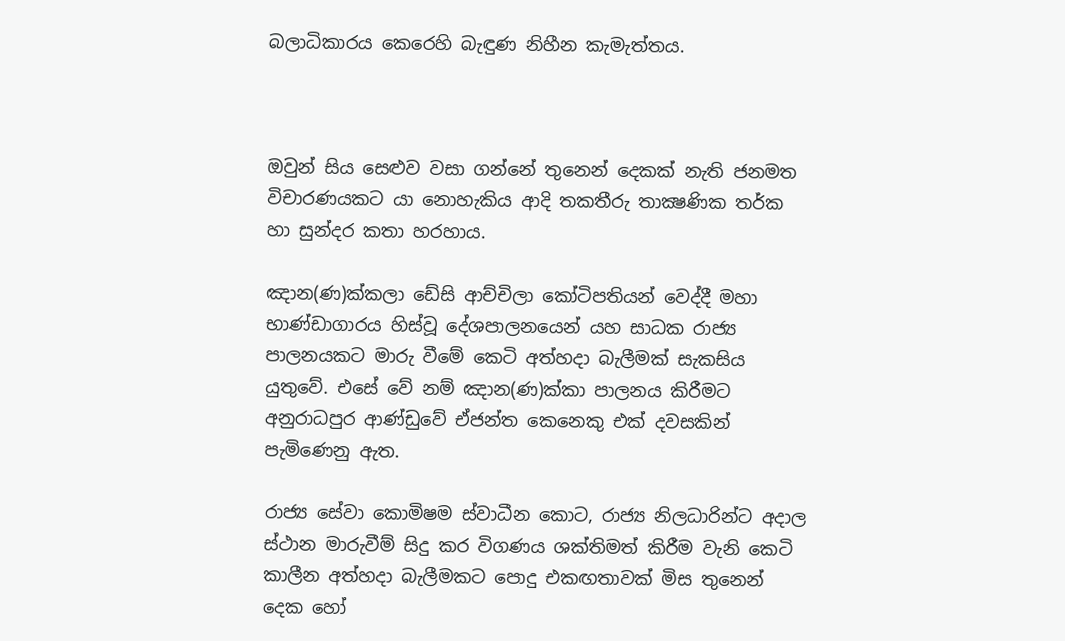බලාධිකාරය කෙරෙහි බැඳුණ නිහීන කැමැත්තය.



ඔවුන් සිය සෙළුව වසා ගන්නේ තුනෙන් දෙකක් නැති ජනමත විචාරණයකට යා නොහැකිය ආදි තකතීරු තාක්‍ෂණික තර්ක හා සුන්දර කතා හරහාය.

ඤාන(ණ)ක්කලා ඩේසි ආච්චිලා කෝටිපතියන් වෙද්දී මහා භාණ්ඩාගාරය හිස්වූ දේශපාලනයෙන් යහ සාධක රාජ්‍ය පාලනයකට මාරු වීමේ කෙටි අත්හදා බැලීමක් සැකසිය යුතුවේ. එසේ වේ නම් ඤාන(ණ)ක්කා පාලනය කිරීමට අනුරාධපුර ආණ්ඩුවේ ඒජන්ත කෙනෙකු එක් දවසකින් පැමිණෙනු ඇත.

රාජ්‍ය සේවා කොමිෂම ස්වාධීන කොට, රාජ්‍ය නිලධාරින්ට අදාල ස්ථාන මාරුවීම් සිදු කර විගණය ශක්තිමත් කිරීම වැනි කෙටි කාලීන අත්හදා බැලීමකට පොදු එකඟතාවක් මිස තුනෙන් දෙක හෝ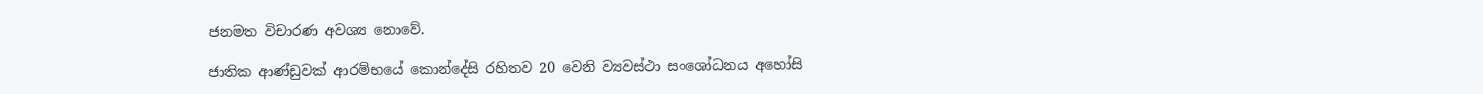ජනමත විචාරණ අවශ්‍ය නොවේ.

ජාතික ආණ්ඩුවක් ආරම්භයේ කොන්දේසි රහිතව 20 වෙනි ව්‍යවස්ථා සංශෝධනය අහෝසි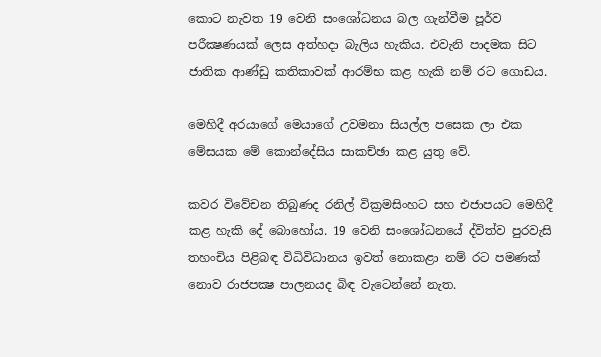කොට නැවත 19 වෙනි සංශෝධනය බල ගැන්වීම පූර්ව පරීක්‍ෂණයක් ලෙස අත්හදා බැලිය හැකිය. එවැනි පාදමක සිට ජාතික ආණ්ඩු කතිකාවක් ආරම්භ කළ හැකි නම් රට ගොඩය.

මෙහිදී අරයාගේ මෙයාගේ උවමනා සියල්ල පසෙක ලා එක මේසයක මේ කොන්දේසිය සාකච්ඡා කළ යුතු වේ.

කවර විවේචන තිබුණද රනිල් වික්‍රමසිංහට සහ එජාපයට මෙහිදී කළ හැකි දේ බොහෝය. 19 වෙනි සංශෝධනයේ ද්විත්ව පුරවැසි තහංචිය පිළිබඳ විධිවිධානය ඉවත් නොකළා නම් රට පමණක් නොව රාජපක්‍ෂ පාලනයද බිඳ වැටෙන්නේ නැත.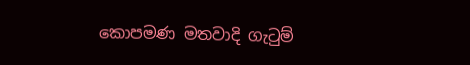කොපමණ මතවාදි ගැටුම්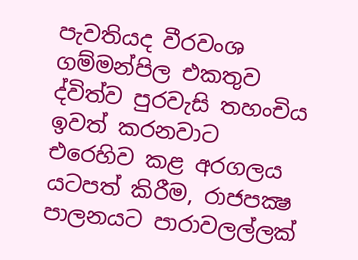පැවතියද වීරවංශ ගම්මන්පිල එකතුව ද්විත්ව පුරවැසි තහංචිය ඉවත් කරනවාට එරෙහිව කළ අරගලය යටපත් කිරීම, රාජපක්‍ෂ පාලනයට පාරාවලල්ලක්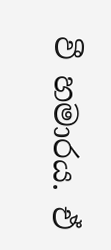වී හමාරය. ඒ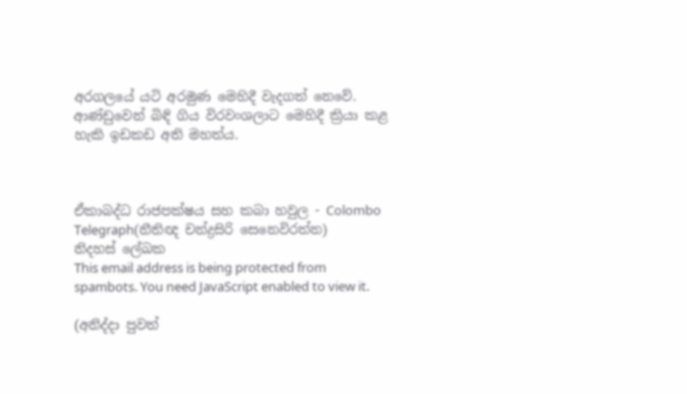අරගලයේ යටි අරමුණ මෙහිදී වැදගත් නෙවේ. ආණ්ඩුවෙන් බිඳි ගිය විරවංශලාට මෙහිදී ක්‍රියා කළ හැකි ඉඩකඩ අති මහත්ය.



ඒකාබද්ධ රාජපක්ෂය සහ කබා හවුල - Colombo Telegraph(නීතිඥ චන්ද්‍රසිරි සෙනෙවිරත්න)
නිදහස් ලේඛක
This email address is being protected from spambots. You need JavaScript enabled to view it.

(අනිද්දා පුවත්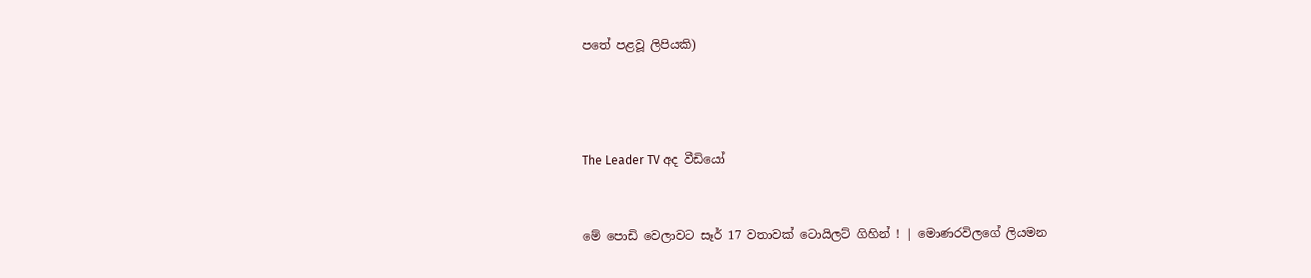පතේ පළවූ ලිපියකි)





The Leader TV අද වීඩියෝ



මේ පොඩි වෙලාවට සෑර් 17 වතාවක් ටොයිලට් ගිහින් ! | මොණරවිලගේ ලියමන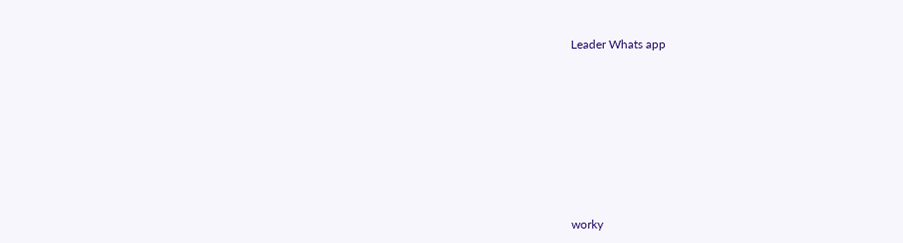Leader Whats app









worky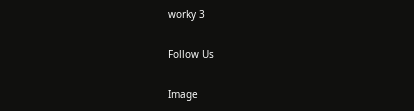worky 3

Follow Us

Image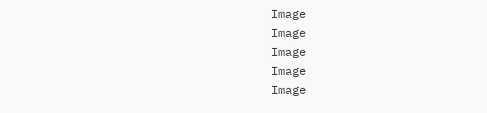Image
Image
Image
Image
Image